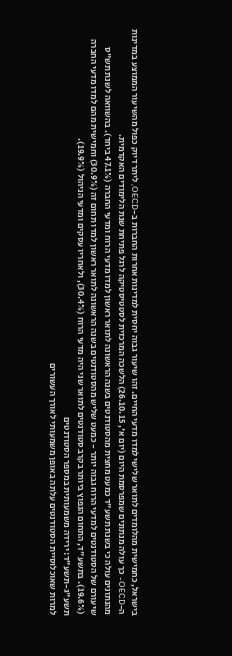בישראל, כחמישית מהלומדים לתואר שלישי למדו מדעי החיים. זהו שיעור גבוה יחסית למדינות אחרות החברות ב-OECD, ליתר דיוק כפול מהשיעור הממוצע במדינות ה-OECD- כך עולה מנתונים שמפרסמת היום (יום א', 26.10.15) הלשכה המרכזית לסטטיסטיקה לרגל פתיחת שנת הלימודים האקדמית.
מהנתונים עולה כי בשנת תשע"ד כמעט מחצית מהסטודנטים בשנה הראשונה לתואר ראשון למדו מדעי הרוח ומדעי החברה (47.1% ביחד). בהשוואה לשנת תש"ס שיעורם של הסטודנטים למדעי הרוח גבוה יותר - כמעט שליש מהסטודנטים בשנה הראשונה לתואר ראשון למדו תחום זה (30.9%) וחמישית מהם למדו מדעי החברה (19.6%). בתשע"ד, התחום הנפוץ ביותר בקרב סטודנטים לתואר שני היה מדעי הרוח (30.4%), ולאחריו עסקים ומדעי הניהול (19.9%).
תשע"ג-תשע"ד: ירידה משמעותית במספר הסטודנטים
למרות שאוכלוסיית הסטודנטים עלתה באופן משמעותי לאורך העשורים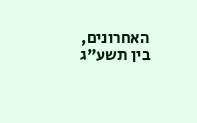האחרונים, בין תשע"ג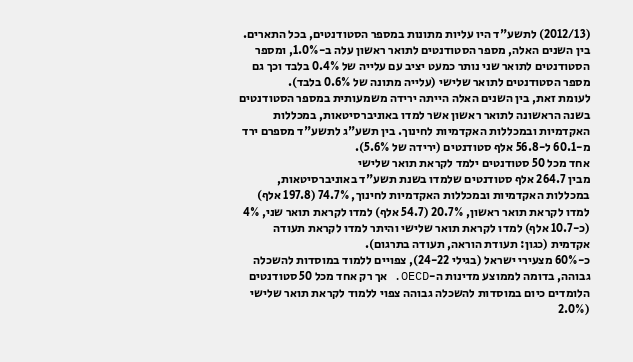(2012/13) לתשע"ד היו עליות מתונות במספר הסטודנטים, בכל התארים. בין השנים האלה, מספר הסטודנטים לתואר ראשון עלה ב-1.0%, ומספר הסטודנטים לתואר שני נותר כמעט יציב עם עלייה של 0.4% בלבד וכך גם מספר הסטודנטים לתואר שלישי (עלייה מתונה של 0.6% בלבד).
לעומת זאת, בין השנים האלה הייתה ירידה משמעותית במספר הסטודנטים בשנה הראשונה לתואר ראשון אשר למדו באוניברסיטאות, במכללות האקדמיות ובמכללות האקדמיות לחינוך. בין תשע"ג לתשע"ד מספרם ירד מ-60.1 ל-56.8 אלף סטודנטים (ירידה של 5.6%).
אחד מכל 50 סטודנטים ילמד לקראת תואר שלישי
מבין 264.7 אלף סטודנטים שלמדו בשנת תשע"ד באוניברסיטאות, במכללות האקדמיות ובמכללות האקדמיות לחינוך, 74.7% (197.8 אלף) למדו לקראת תואר ראשון, 20.7% (54.7 אלף) למדו לקראת תואר שני, 4% (כ-10.7 אלף) למדו לקראת תואר שלישי והיתר למדו לקראת תעודה אקדמית (כגון: תעודת הוראה, תעודה בתרגום).
כ-60% מצעירי ישראל (בגילי 24-22), צפויים ללמוד במוסדות להשכלה גבוהה, בדומה לממוצע מדינות ה-OECD. אך רק אחד מכל 50 סטודנטים הלומדים כיום במוסדות להשכלה גבוהה צפוי ללמוד לקראת תואר שלישי (2.0%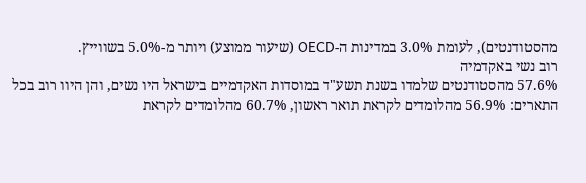מהסטודנטים), לעומת 3.0% במדינות ה-OECD (שיעור ממוצע) ויותר מ-5.0% בשווייץ.
רוב נשי באקדמיה
57.6% מהסטודנטים שלמדו בשנת תשע"ד במוסדות האקדמיים בישראל היו נשים, והן היוו רוב בכל התארים: 56.9% מהלומדים לקראת תואר ראשון, 60.7% מהלומדים לקראת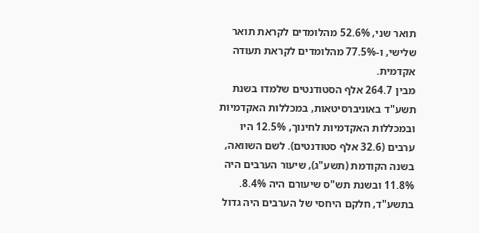תואר שני, 52.6% מהלומדים לקראת תואר שלישי, ו-77.5% מהלומדים לקראת תעודה אקדמית.
מבין 264.7 אלף הסטודנטים שלמדו בשנת תשע"ד באוניברסיטאות, במכללות האקדמיות ובמכללות האקדמיות לחינוך, 12.5% היו ערבים (32.6 אלף סטודנטים). לשם השוואה, בשנה הקודמת (תשע"ג), שיעור הערבים היה 11.8% ובשנת תש"ס שיעורם היה 8.4%. בתשע"ד, חלקם היחסי של הערבים היה גדול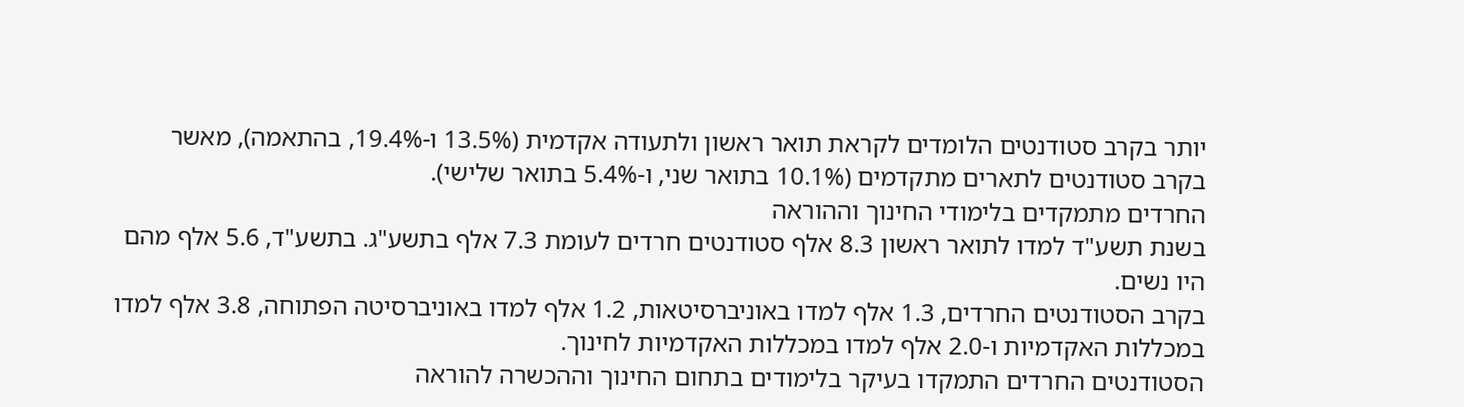יותר בקרב סטודנטים הלומדים לקראת תואר ראשון ולתעודה אקדמית (13.5% ו-19.4%, בהתאמה), מאשר בקרב סטודנטים לתארים מתקדמים (10.1% בתואר שני, ו-5.4% בתואר שלישי).
החרדים מתמקדים בלימודי החינוך וההוראה
בשנת תשע"ד למדו לתואר ראשון 8.3 אלף סטודנטים חרדים לעומת 7.3 אלף בתשע"ג. בתשע"ד, 5.6 אלף מהם היו נשים.
בקרב הסטודנטים החרדים, 1.3 אלף למדו באוניברסיטאות, 1.2 אלף למדו באוניברסיטה הפתוחה, 3.8 אלף למדו במכללות האקדמיות ו-2.0 אלף למדו במכללות האקדמיות לחינוך.
הסטודנטים החרדים התמקדו בעיקר בלימודים בתחום החינוך וההכשרה להוראה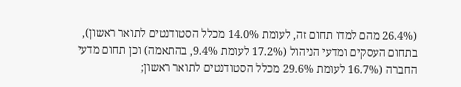(26.4% מהם למדו תחום זה, לעומת 14.0% מכלל הסטודנטים לתואר ראשון), בתחום העסקים ומדעי הניהול (17.2% לעומת 9.4%, בהתאמה) וכן תחום מדעי החברה (16.7% לעומת 29.6% מכלל הסטודנטים לתואר ראשון;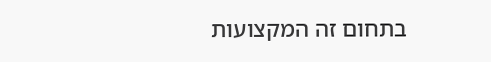בתחום זה המקצועות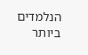הנלמדים ביותר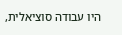היו עבודה סוציאלית,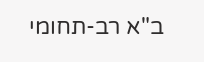ב"א רב-תחומי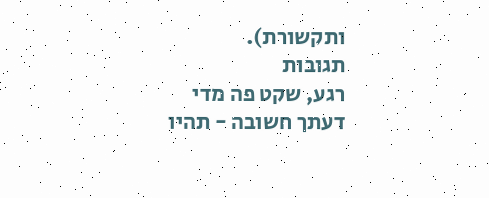ותקשורת).
תגובות
רגע, שקט פה מדי
דעתך חשובה - תהיו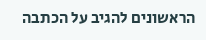הראשונים להגיב על הכתבה